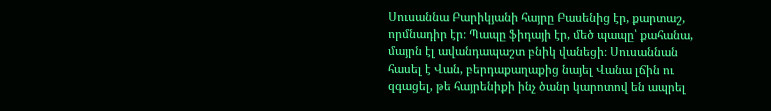Սուսաննա Բարիկյանի հայրը Բասենից էր, քարտաշ, որմնադիր էր։ Պապը ֆիդայի էր, մեծ պապը՝ քահանա, մայրն էլ ավանդապաշտ բնիկ վանեցի։ Սուսաննան հասել է Վան, բերդաքաղաքից նայել Վանա լճին ու զգացել, թե հայրենիքի ինչ ծանր կարոտով են ապրել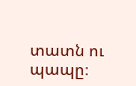տատն ու պապը։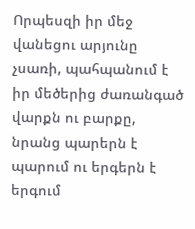Որպեսզի իր մեջ վանեցու արյունը չսառի, պահպանում է իր մեծերից ժառանգած վարքն ու բարքը, նրանց պարերն է պարում ու երգերն է երգում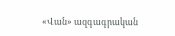«Վան» ազգագրական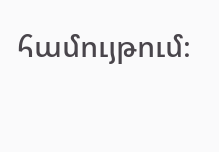համույթում։